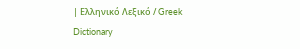| Ελληνικό Λεξικό / Greek Dictionary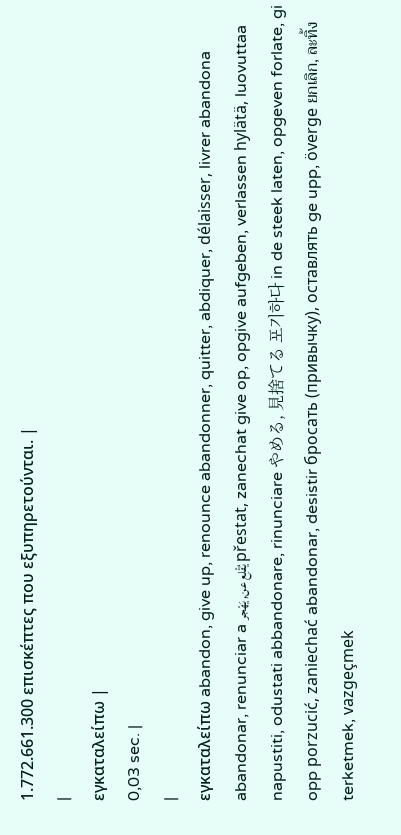1.772.661.300 επισκέπτες που εξυπηρετούνται. |
|
εγκαταλείπω |
0,03 sec. |
|
εγκαταλείπω abandon, give up, renounce abandonner, quitter, abdiquer, délaisser, livrer abandona abandonar, renunciar a يُقْلِع عن, يَهْجر přestat, zanechat give op, opgive aufgeben, verlassen hylätä, luovuttaa napustiti, odustati abbandonare, rinunciare やめる, 見捨てる 포기하다 in de steek laten, opgeven forlate, gi opp porzucić, zaniechać abandonar, desistir бросать (привычку), оставлять ge upp, överge ยกเลิก, ละทิ้ง terketmek, vazgeçmek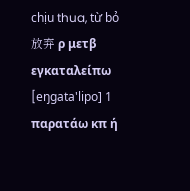chịu thua, từ bỏ 放弃 ρ μετβ εγκαταλείπω [eŋgata'lipo] 1 παρατάω κπ ή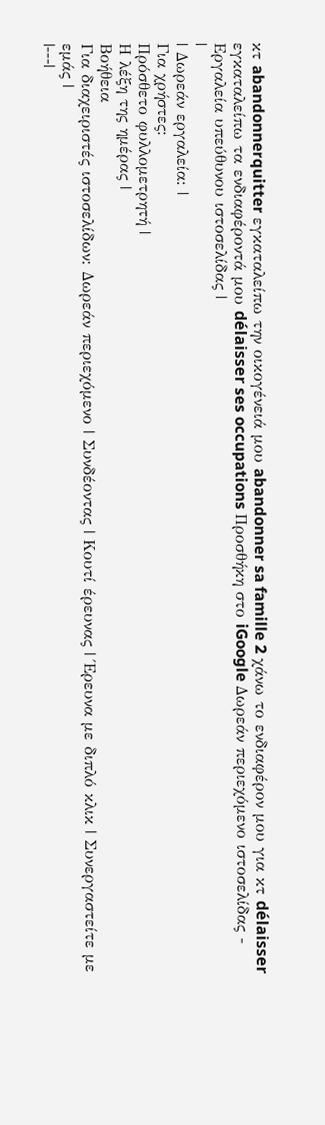κτ abandonnerquitter εγκαταλείπω την οικογένειά μου abandonner sa famille 2 χάνω το ενδιαφέρον μου για κτ délaisser εγκαταλείπω τα ενδιαφέροντά μου délaisser ses occupations Προσθήκη στο iGoogle Δωρεάν περιεχόμενο ιστοσελίδας - Εργαλεία υπεύθυνου ιστοσελίδας |
|
| Δωρεάν εργαλεία: |
Για χρήστες:
Πρόσθετο φυλλομετρητή |
Η λέξη της ημέρας |
Βοήθεια
Για διαχειριστές ιστοσελίδων: Δωρεάν περιεχόμενο | Συνδέοντας | Κουτί έρευνας | Έρευνα με διπλό κλικ | Συνεργαστείτε με εμάς |
|---|